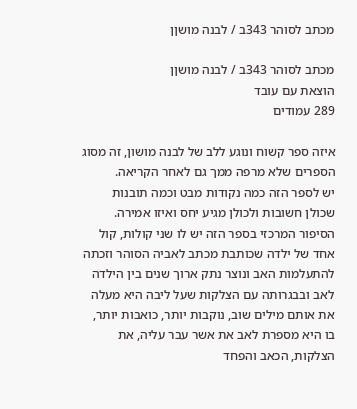מכתב לסוהר 343ב / לבנה מושןן

מכתב לסוהר 343ב / לבנה מושןן
הוצאת עם עובד
289 עמודים

איזה ספר קשוח ונוגע ללב של לבנה מושון, זה מסוג הספרים שלא מרפה ממך גם לאחר הקריאה.
יש לספר הזה כמה נקודות מבט וכמה תובנות שכולן חשובות ולכולן מגיע יחס ואיזו אמירה.
הסיפור המרכזי בספר הזה יש לו שני קולות, קול אחד של ילדה שכותבת מכתב לאביה הסוהר וזכתה להתעלמות האב ונוצר נתק ארוך שנים בין הילדה לאב ובבגרותה עם הצלקות שעל ליבה היא מעלה את אותם מילים שוב, נוקבות יותר, כואבות יותר, בו היא מספרת לאב את אשר עבר עליה, את הצלקות, הכאב והפחד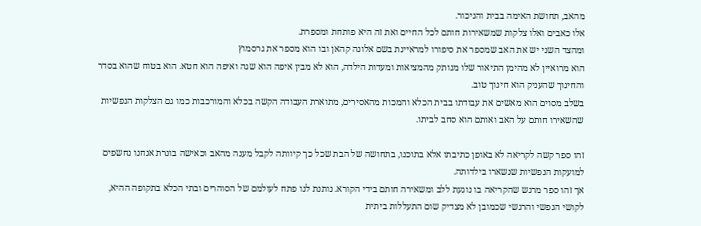מהאב, תחושת האימה בבית והניכור.
אלו כאבים ואלו צלקות שמשאירות חותם לכל החיים ואת זה היא פותחת ומספרת.
ומהצד השני יש את האב שמספר את סיפורו למראיינת בשם אלונה קהאן ובו הוא מספר את גרסמוץ
הוא מרואיין לא מהימן התיאור שלו מנותק מהמציאות ומעדות הילדה, הוא לא מבין איפה הוא שגה ואיפה הוא חטא. הוא בטוח שהוא בסדר והחינוך שהעניק הוא חינוך טוב.
בשלב מסוים הוא מאשים את עבודתו בבית הכלא והמכות מהאסירים, מתוארת העבודה הקשה בכלא והמורכבות כמו גם הצלקות הנפשיות שהשאירו חותם על האב ואותם הוא סחב לביתו.

זהו ספר קשה לקריאה לא באופן כתיבתו אלא בתוכנו, בתחושה של הבת שכל כך קיוותה לקבל מענה מהאב וכאישה בוגרת אנחנו נחשפים למועקות הנפשיות שנשארו בילדותה.
אך זהו ספר מרגש שהקריאה בו נוגעת ללב ומשאירה חותם בידי הקורא. נותנת לנו פתח לעולמם של הסוהרים ובתי הכלא בתקופה ההיא, לקושי הנפשי והרגשי שכמובן לא מצדיק שום התעללות ביתית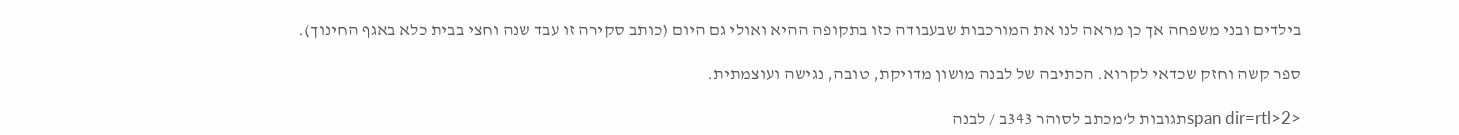בילדים ובני משפחה אך כן מראה לנו את המורכבות שבעבודה כזו בתקופה ההיא ואולי גם היום (כותב סקירה זו עבד שנה וחצי בבית כלא באגף החינוך).

ספר קשה וחזק שכדאי לקרוא. הכתיבה של לבנה מושון מדויקת, טובה, נגישה ועוצמתית.

<span dir=rtl>2תגובות ל‘מכתב לסוהר 343ב / לבנה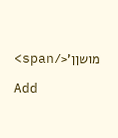מושןן’</span>

Add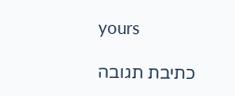yours

כתיבת תגובה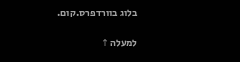בלוג בוורדפרס.קום.

למעלה ↑